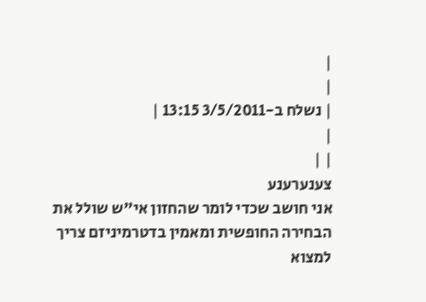|
|
| נשלח ב-3/5/2011 13:15 |
|
| |
צענערענע
אני חושב שכדי לומר שהחזון אי"ש שולל את הבחירה החופשית ומאמין בדטרמיניזם צריך למצוא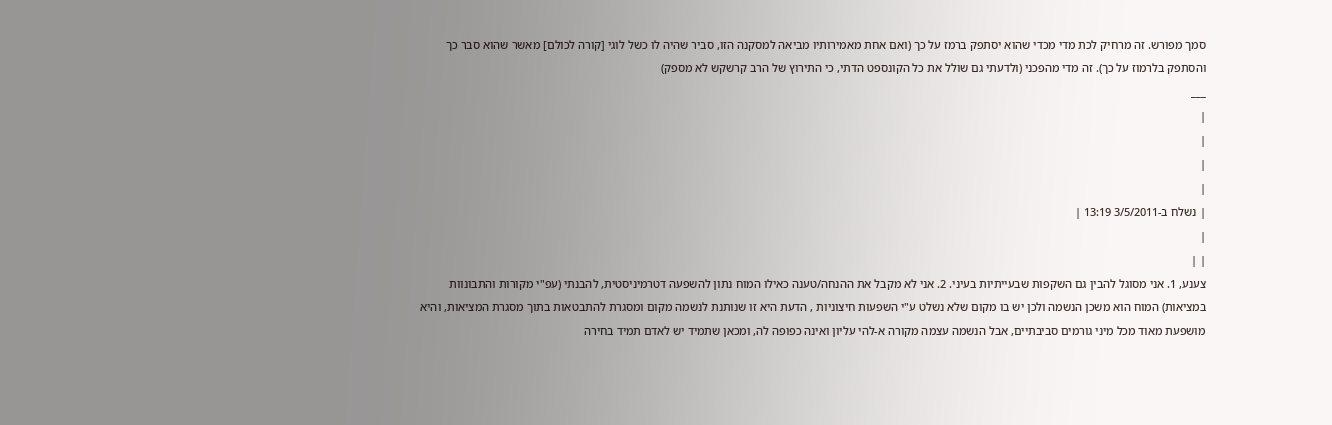סמך מפורש. זה מרחיק לכת מדי מכדי שהוא יסתפק ברמז על כך (ואם אחת מאמירותיו מביאה למסקנה הזו, סביר שהיה לו כשל לוגי [קורה לכולם] מאשר שהוא סבר כך והסתפק בלרמוז על כך). זה מדי מהפכני (ולדעתי גם שולל את כל הקונספט הדתי, כי התירוץ של הרב קרשקש לא מספק)
___
|
|
|
|
| נשלח ב-3/5/2011 13:19 |
|
| |
צענע, 1. אני מסוגל להבין גם השקפות שבעייתיות בעיני. 2. אני לא מקבל את ההנחה/טענה כאילו המוח נתון להשפעה דטרמיניסטית, להבנתי (עפ"י מקורות והתבונוות במציאות) המוח הוא משכן הנשמה ולכן יש בו מקום שלא נשלט ע"י השפעות חיצוניות , הדעת היא זו שנותנת לנשמה מקום ומסגרת להתבטאות בתוך מסגרת המציאות, והיא מושפעת מאוד מכל מיני גורמים סביבתיים, אבל הנשמה עצמה מקורה א-להי עליון ואינה כפופה לה, ומכאן שתמיד יש לאדם תמיד בחירה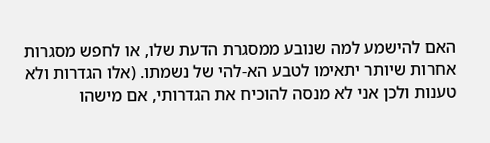האם להישמע למה שנובע ממסגרת הדעת שלו, או לחפש מסגרות אחרות שיותר יתאימו לטבע הא-להי של נשמתו. (אלו הגדרות ולא טענות ולכן אני לא מנסה להוכיח את הגדרותי, אם מישהו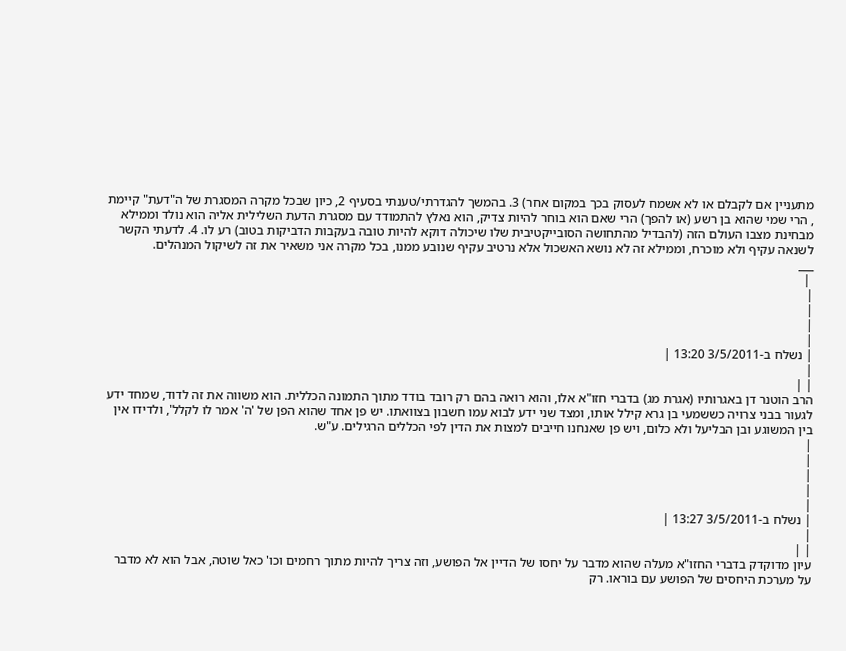מתעניין אם לקבלם או לא אשמח לעסוק בכך במקום אחר) 3. בהמשך להגדרתי/טענתי בסעיף 2, כיון שבכל מקרה המסגרת של ה"דעת" קיימת , הרי שמי שהוא בן רשע (או להפך) הרי שאם הוא בוחר להיות צדיק, הוא נאלץ להתמודד עם מסגרת הדעת השלילית אליה הוא נולד וממילא מבחינת מצבו העולם הזה (להבדיל מהתחושה הסובייקטיבית שלו שיכולה דוקא להיות טובה בעקבות הדביקות בטוב) רע לו. 4. לדעתי הקשר לשנאה עקיף ולא מוכרח, וממילא זה לא נושא האשכול אלא נרטיב עקיף שנובע ממנו, בכל מקרה אני משאיר את זה לשיקול המנהלים.
___
 |
|
|
|
|
| נשלח ב-3/5/2011 13:20 |
|
| |
הרב הוטנר דן באגרותיו (אגרת מג) בדברי חזו"א אלו, והוא רואה בהם רק רובד בודד מתוך התמונה הכללית. הוא משווה את זה לדוד, שמחד ידע לגעור בבני צרויה כששמעי בן גרא קילל אותו, ומצד שני ידע לבוא עמו חשבון בצוואתו. יש פן אחד שהוא הפן של 'ה' אמר לו לקלל', ולדידו אין בין המשוגע ובן הבליעל ולא כלום, ויש פן שאנחנו חייבים למצות את הדין לפי הכללים הרגילים. ע"ש.
|
|
|
|
|
| נשלח ב-3/5/2011 13:27 |
|
| |
עיון מדוקדק בדברי החזו"א מעלה שהוא מדבר על יחסו של הדיין אל הפושע, וזה צריך להיות מתוך רחמים וכו' כאל שוטה, אבל הוא לא מדבר על מערכת היחסים של הפושע עם בוראו. רק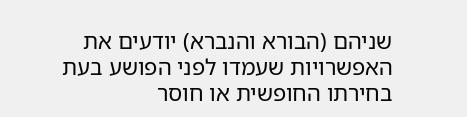שניהם (הבורא והנברא) יודעים את האפשרויות שעמדו לפני הפושע בעת בחירתו החופשית או חוסר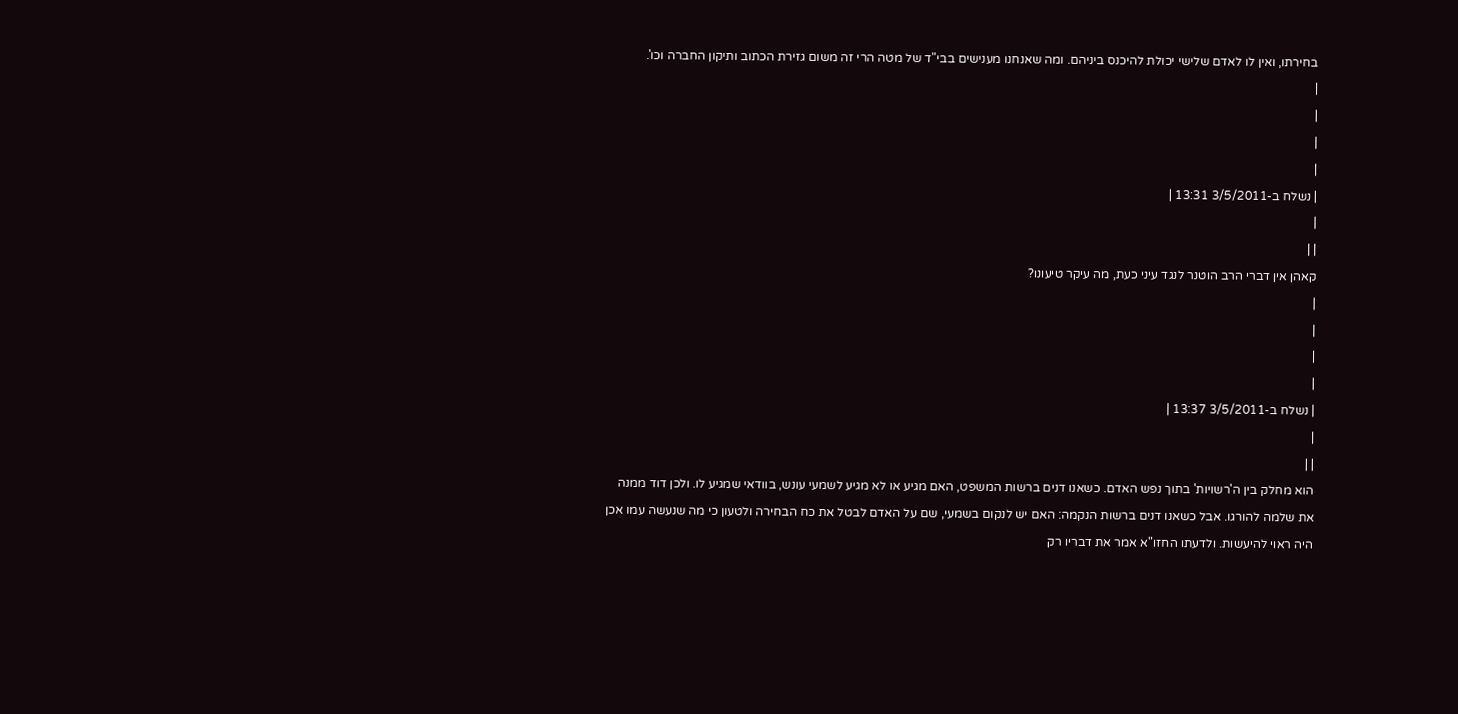בחירתו, ואין לו לאדם שלישי יכולת להיכנס ביניהם. ומה שאנחנו מענישים בבי"ד של מטה הרי זה משום גזירת הכתוב ותיקון החברה וכו'.
|
|
|
|
| נשלח ב-3/5/2011 13:31 |
|
| |
קאהן אין דברי הרב הוטנר לנגד עיני כעת, מה עיקר טיעונו?
|
|
|
|
| נשלח ב-3/5/2011 13:37 |
|
| |
הוא מחלק בין ה'רשויות' בתוך נפש האדם. כשאנו דנים ברשות המשפט, האם מגיע או לא מגיע לשמעי עונש, בוודאי שמגיע לו. ולכן דוד ממנה את שלמה להורגו. אבל כשאנו דנים ברשות הנקמה: האם יש לנקום בשמעי, שם על האדם לבטל את כח הבחירה ולטעון כי מה שנעשה עמו אכן היה ראוי להיעשות. ולדעתו החזו"א אמר את דבריו רק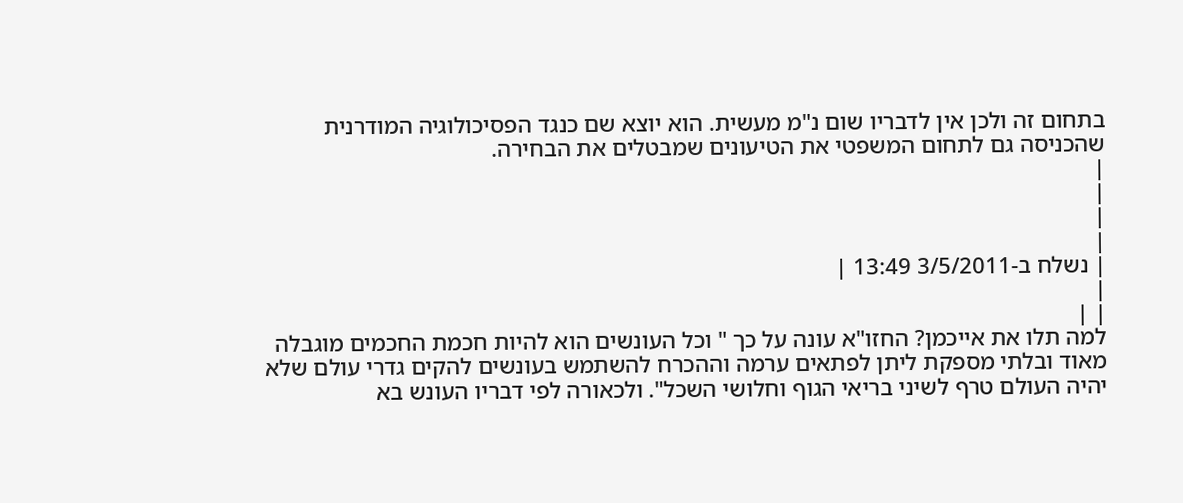בתחום זה ולכן אין לדבריו שום נ"מ מעשית. הוא יוצא שם כנגד הפסיכולוגיה המודרנית שהכניסה גם לתחום המשפטי את הטיעונים שמבטלים את הבחירה.
|
|
|
|
| נשלח ב-3/5/2011 13:49 |
|
| |
למה תלו את אייכמן? החזו"א עונה על כך " וכל העונשים הוא להיות חכמת החכמים מוגבלה מאוד ובלתי מספקת ליתן לפתאים ערמה וההכרח להשתמש בעונשים להקים גדרי עולם שלא יהיה העולם טרף לשיני בריאי הגוף וחלושי השכל". ולכאורה לפי דבריו העונש בא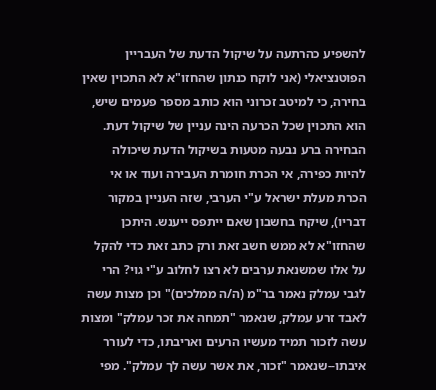להשפיע כהרתעה על שיקול הדעת של העבריין הפוטנציאלי (אני לוקח כנתון שהחזו"א לא התכוין שאין בחירה, כי למיטב זכרוני הוא כותב מספר פעמים שיש, הוא התכוין שכל הכרעה הינה עניין של שיקול דעת. הבחירה ברע נבעה מטעות בשיקול הדעת שיכולה להיות כפירה, אי הכרת חומרת העבירה ועוד או אי הכרת מעלת ישראל ע"י הערבי, שזה העניין במקור דבריו), שיקח בחשבון שאם ייתפס ייענש. היתכן שהחזו"א לא ממש חשב זאת ורק כתב זאת כדי להקל על אלו שמשנאת ערבים לא רצו לחלוב ע"י גוי? הרי לגבי עמלק נאמר בר"מ (ה/ה ממלכים)" וכן מצות עשה לאבד זרע עמלק, שנאמר "תמחה את זכר עמלק" ומצות עשה לזכור תמיד מעשיו הרעים ואריבתו, כדי לעורר איבתו--שנאמר "זכור, את אשר עשה לך עמלק". מפי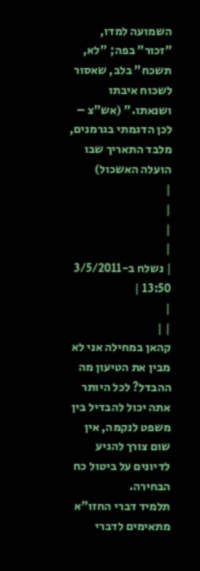השמועה למדו, "זכור" בפה; "לא, תשכח" בלב, שאסור לשכוח איבתו ושנאתו." (אש"צ – לכן הדגמתי בגרמנים, מלבד התאריך שבו הועלה האשכול)
|
|
|
|
| נשלח ב-3/5/2011 13:50 |
|
| |
קהאן במחילה אני לא מבין את הטיעון מה ההבדל? לכל היותר אתה יכול להבדיל בין משפט לנקמה, אין שום צורך להגיע לדיונים על ביטול כח הבחירה.
תלמיד דברי החזו"א מתאימים לדברי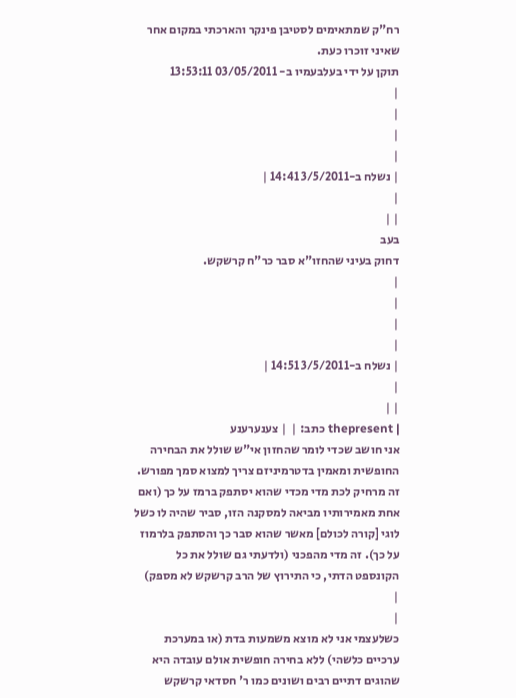רח"ק שמתאימים לסטיבן פינקר והארכתי במקום אחר שאיני זוכרו כעת.
תוקן על ידי בעלבעמיו ב- 03/05/2011 13:53:11
|
|
|
|
| נשלח ב-3/5/2011 14:41 |
|
| |
בעב
דחוק בעיני שהחזו"א סבר כר"ח קרשקש.
|
|
|
|
| נשלח ב-3/5/2011 14:51 |
|
| |
| thepresent כתב: |  | צענערענע
אני חושב שכדי לומר שהחזון אי"ש שולל את הבחירה החופשית ומאמין בדטרמיניזם צריך למצוא סמך מפורש. זה מרחיק לכת מדי מכדי שהוא יסתפק ברמז על כך (ואם אחת מאמירותיו מביאה למסקנה הזו, סביר שהיה לו כשל לוגי [קורה לכולם] מאשר שהוא סבר כך והסתפק בלרמוז על כך). זה מדי מהפכני (ולדעתי גם שולל את כל הקונספט הדתי, כי התירוץ של הרב קרשקש לא מספק)
|
|
כשלעצמי אני לא מוצא משמעות בדת (או במערכת ערכיים כלשהי) ללא בחירה חופשית אולם עובדה היא שהוגים דתיים רבים ושונים כמו ר' חסדאי קרשקש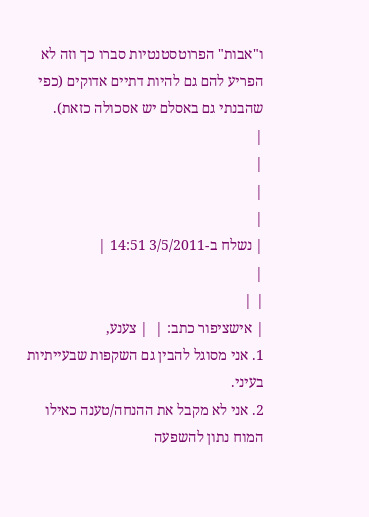ו"אבות" הפרוטסטנטיות סברו כך וזה לא הפריע להם גם להיות דתיים אדוקים (כפי שהבנתי גם באסלם יש אסכולה כזאת).
|
|
|
|
| נשלח ב-3/5/2011 14:51 |
|
| |
| אישציפור כתב: |  | צענע,
1. אני מסוגל להבין גם השקפות שבעייתיות בעיני.
2. אני לא מקבל את ההנחה/טענה כאילו המוח נתון להשפעה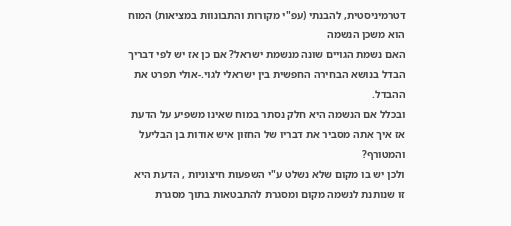דטרמיניסטית, להבנתי (עפ"י מקורות והתבונוות במציאות) המוח הוא משכן הנשמה
האם נשמת הגויים שונה מנשמת ישראל? אם כן אז יש לפי דבריך הבדל בנושא הבחירה החפשית בין ישראלי לגוי.-אולי תפרט את ההבדל.
ובכלל אם הנשמה היא חלק נסתר במוח שאינו משפיע על הדעת אז איך אתה מסביר את דבריו של החזון איש אודות בן הבליעל והמטורף?
ולכן יש בו מקום שלא נשלט ע"י השפעות חיצוניות , הדעת היא זו שנותנת לנשמה מקום ומסגרת להתבטאות בתוך מסגרת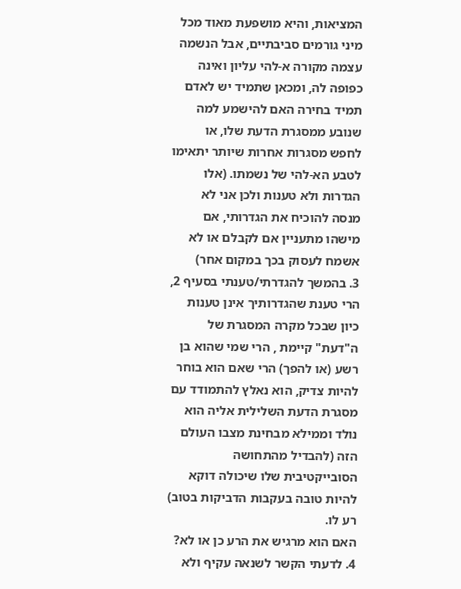המציאות, והיא מושפעת מאוד מכל מיני גורמים סביבתיים, אבל הנשמה עצמה מקורה א-להי עליון ואינה כפופה לה, ומכאן שתמיד יש לאדם תמיד בחירה האם להישמע למה שנובע ממסגרת הדעת שלו, או לחפש מסגרות אחרות שיותר יתאימו לטבע הא-להי של נשמתו. (אלו הגדרות ולא טענות ולכן אני לא מנסה להוכיח את הגדרותי, אם מישהו מתעניין אם לקבלם או לא אשמח לעסוק בכך במקום אחר)
3. בהמשך להגדרתי/טענתי בסעיף 2,
הרי טענת שהגדרותיך אינן טענות
כיון שבכל מקרה המסגרת של ה"דעת" קיימת , הרי שמי שהוא בן רשע (או להפך) הרי שאם הוא בוחר להיות צדיק, הוא נאלץ להתמודד עם מסגרת הדעת השלילית אליה הוא נולד וממילא מבחינת מצבו העולם הזה (להבדיל מהתחושה הסובייקטיבית שלו שיכולה דוקא להיות טובה בעקבות הדביקות בטוב) רע לו.
האם הוא מרגיש את הרע כן או לא?
4. לדעתי הקשר לשנאה עקיף ולא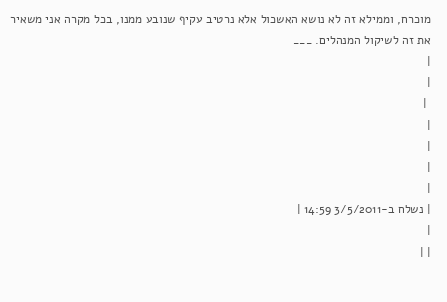מוכרח, וממילא זה לא נושא האשכול אלא נרטיב עקיף שנובע ממנו, בכל מקרה אני משאיר את זה לשיקול המנהלים. ___
|
|
 |
|
|
|
|
| נשלח ב-3/5/2011 14:59 |
|
| |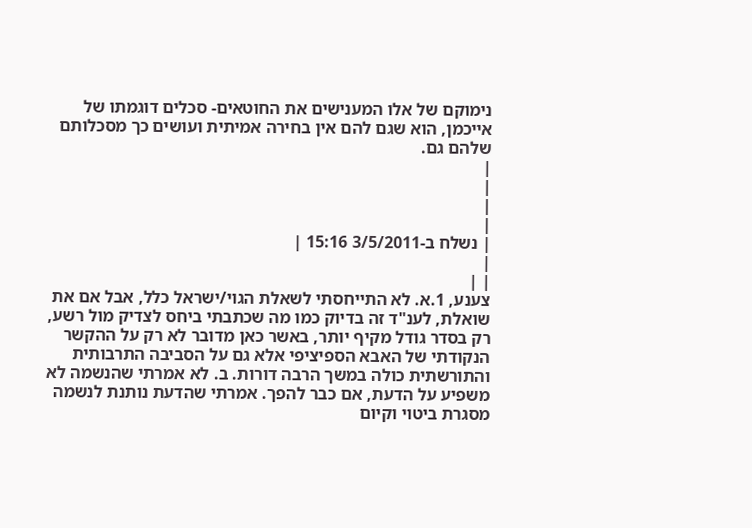נימוקם של אלו המענישים את החוטאים- סכלים דוגמתו של אייכמן, הוא שגם להם אין בחירה אמיתית ועושים כך מסכלותם שלהם גם.
|
|
|
|
| נשלח ב-3/5/2011 15:16 |
|
| |
צענע, 1.א. לא התייחסתי לשאלת הגוי/ישראל כלל, אבל אם את שואלת, לענ"ד זה בדיוק כמו מה שכתבתי ביחס לצדיק מול רשע, רק בסדר גודל מקיף יותר, באשר כאן מדובר לא רק על ההקשר הנקודתי של האבא הספיציפי אלא גם על הסביבה התרבותית והתורשתית כולה במשך הרבה דורות. ב. לא אמרתי שהנשמה לא משפיע על הדעת, אם כבר להפך. אמרתי שהדעת נותנת לנשמה מסגרת ביטוי וקיום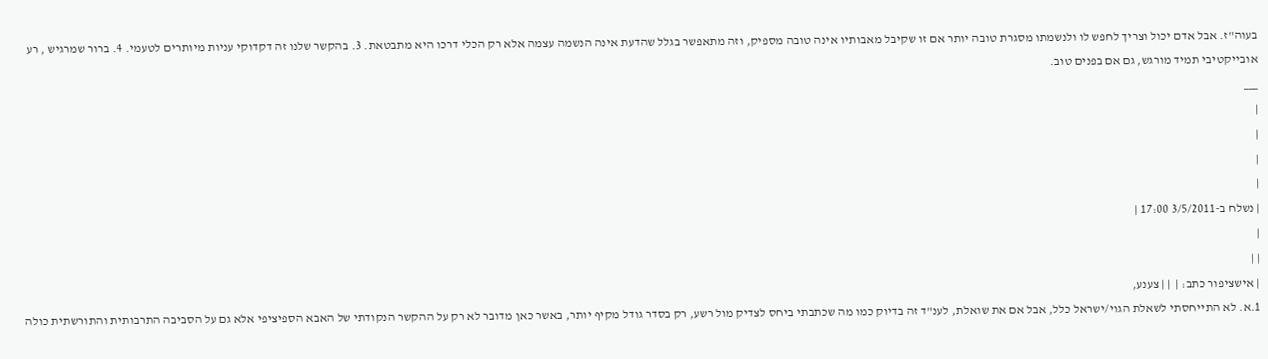בעוה"ז. אבל אדם יכול וצריך לחפש לו ולנשמתו מסגרת טובה יותר אם זו שקיבל מאבותיו אינה טובה מספיק, וזה מתאפשר בגלל שהדעת אינה הנשמה עצמה אלא רק הכלי דרכו היא מתבטאת. 3. בהקשר שלנו זה דקדוקי עניות מיותרים לטעמי. 4. ברור שמרגיש , רע אובייקטיבי תמיד מורגש, גם אם בפנים טוב.
___
|
|
|
|
| נשלח ב-3/5/2011 17:00 |
|
| |
| אישציפור כתב: |  | | צענע,
1.א. לא התייחסתי לשאלת הגוי/ישראל כלל, אבל אם את שואלת, לענ"ד זה בדיוק כמו מה שכתבתי ביחס לצדיק מול רשע, רק בסדר גודל מקיף יותר, באשר כאן מדובר לא רק על ההקשר הנקודתי של האבא הספיציפי אלא גם על הסביבה התרבותית והתורשתית כולה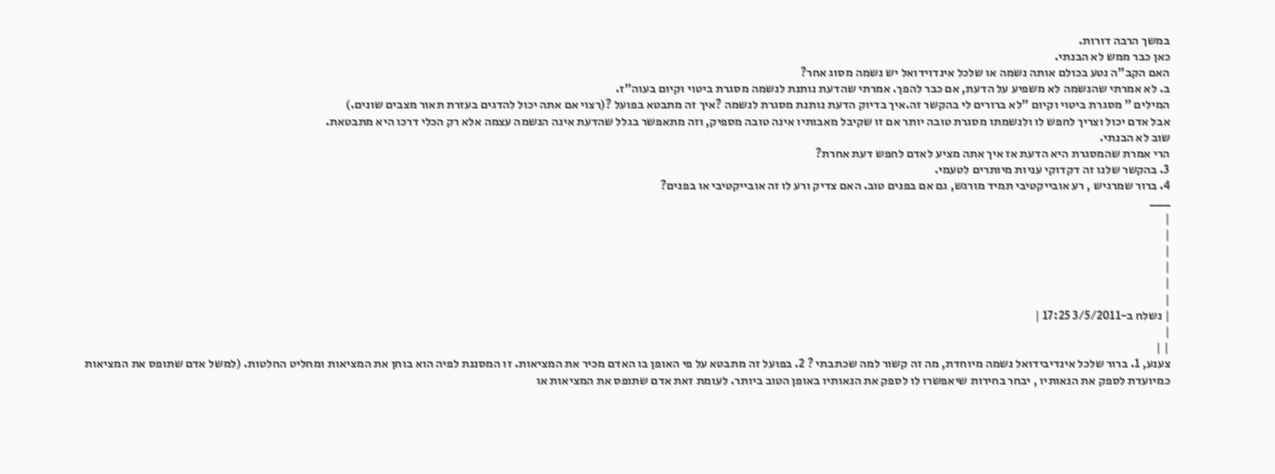במשך הרבה דורות.
כאן כבר ממש לא הבנתי.
האם הקב"ה נטע בכולם אותה נשמה או שלכל אינדוידואל יש נשמה מסוג אחר?
ב. לא אמרתי שהנשמה לא משפיע על הדעת, אם כבר להפך. אמרתי שהדעת נותנת לנשמה מסגרת ביטוי וקיום בעוה"ז.
המילים " מסגרת ביטוי וקיום "לא ברורים לי בהקשר זה.איך בדיוק הדעת נותנת מסגרת לנשמה ?איך זה מתבטא בפועל ?(רצוי אם אתה יכול להדגים בעזרת תאור מצבים שונים.)
אבל אדם יכול וצריך לחפש לו ולנשמתו מסגרת טובה יותר אם זו שקיבל מאבותיו אינה טובה מספיק, וזה מתאפשר בגלל שהדעת אינה הנשמה עצמה אלא רק הכלי דרכו היא מתבטאת.
שוב לא הבנתי.
הרי אמרת שהמסגרת היא הדעת אז איך אתה מציע לאדם לחפש דעת אחרת?
3. בהקשר שלנו זה דקדוקי עניות מיותרים לטעמי.
4. ברור שמרגיש , רע אובייקטיבי תמיד מורגש, גם אם בפנים טוב. האם צדיק ורע לו זה אובייקטיבי או בפנים?
___
|
|
|
|
|
|
| נשלח ב-3/5/2011 17:25 |
|
| |
צענע, 1. ברור שלכל אינדיבידואל נשמה מיוחדת, מה זה קשור למה שכתבתי ? 2. בפועל זה מתבטא על פי האופן בו האדם מכיר את המציאות. זו המסננת לפיה הוא בוחן את המציאות ומחליט החלטות. (למשל אדם שתופס את המציאות כמיועדת לספק את הנאותיו , יבחר בחירות שיאפשרו לו לספק את הנאותיו באופן הטוב ביותר. לעומת זאת אדם שתופס את המציאות או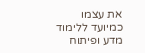את עצמו כמיועד ללימוד מדע ופיתוח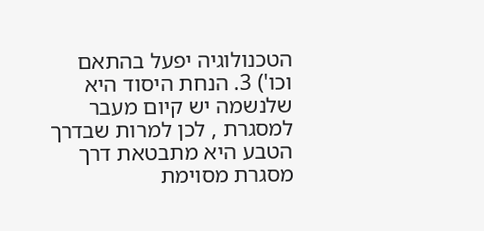הטכנולוגיה יפעל בהתאם וכו') 3. הנחת היסוד היא שלנשמה יש קיום מעבר למסגרת , לכן למרות שבדרך הטבע היא מתבטאת דרך מסגרת מסוימת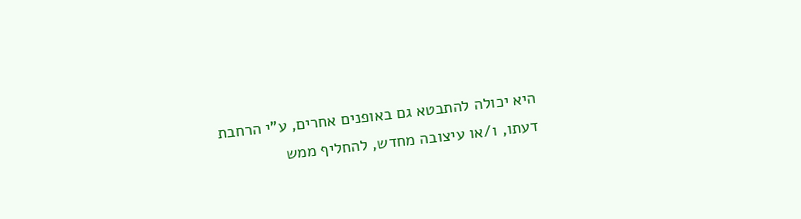היא יכולה להתבטא גם באופנים אחרים, ע"י הרחבת דעתו, ו/או עיצובה מחדש, להחליף ממש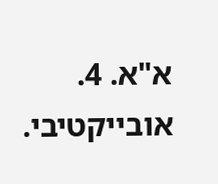א"א. 4. אובייקטיבי.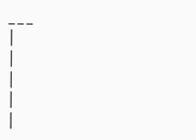___
|
|
|
|
|